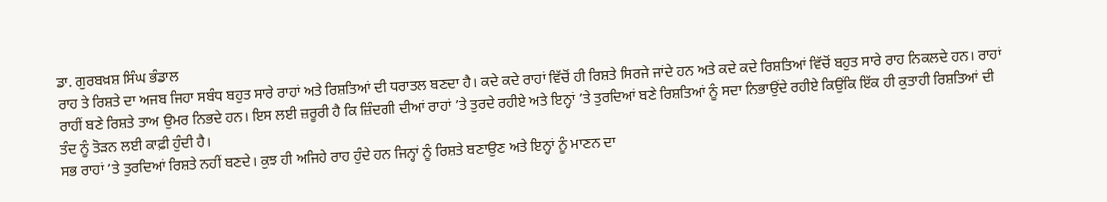ਡਾ. ਗੁਰਬਖ਼ਸ਼ ਸਿੰਘ ਭੰਡਾਲ
ਰਾਹ ਤੇ ਰਿਸ਼ਤੇ ਦਾ ਅਜਬ ਜਿਹਾ ਸਬੰਧ ਬਹੁਤ ਸਾਰੇ ਰਾਹਾਂ ਅਤੇ ਰਿਸ਼ਤਿਆਂ ਦੀ ਧਰਾਤਲ ਬਣਦਾ ਹੈ। ਕਦੇ ਕਦੇ ਰਾਹਾਂ ਵਿੱਚੋਂ ਹੀ ਰਿਸ਼ਤੇ ਸਿਰਜੇ ਜਾਂਦੇ ਹਨ ਅਤੇ ਕਦੇ ਕਦੇ ਰਿਸ਼ਤਿਆਂ ਵਿੱਚੋਂ ਬਹੁਤ ਸਾਰੇ ਰਾਹ ਨਿਕਲਦੇ ਹਨ। ਰਾਹਾਂ ਰਾਹੀਂ ਬਣੇ ਰਿਸ਼ਤੇ ਤਾਅ ਉਮਰ ਨਿਭਦੇ ਹਨ। ਇਸ ਲਈ ਜ਼ਰੂਰੀ ਹੈ ਕਿ ਜ਼ਿੰਦਗੀ ਦੀਆਂ ਰਾਹਾਂ ’ਤੇ ਤੁਰਦੇ ਰਹੀਏ ਅਤੇ ਇਨ੍ਹਾਂ ’ਤੇ ਤੁਰਦਿਆਂ ਬਣੇ ਰਿਸ਼ਤਿਆਂ ਨੂੰ ਸਦਾ ਨਿਭਾਉਂਦੇ ਰਹੀਏ ਕਿਉਂਕਿ ਇੱਕ ਹੀ ਕੁਤਾਹੀ ਰਿਸ਼ਤਿਆਂ ਦੀ ਤੰਦ ਨੂੰ ਤੋੜਨ ਲਈ ਕਾਫ਼ੀ ਹੁੰਦੀ ਹੈ।
ਸਭ ਰਾਹਾਂ ’ਤੇ ਤੁਰਦਿਆਂ ਰਿਸ਼ਤੇ ਨਹੀਂ ਬਣਦੇ। ਕੁਝ ਹੀ ਅਜਿਹੇ ਰਾਹ ਹੁੰਦੇ ਹਨ ਜਿਨ੍ਹਾਂ ਨੂੰ ਰਿਸ਼ਤੇ ਬਣਾਉਣ ਅਤੇ ਇਨ੍ਹਾਂ ਨੂੰ ਮਾਣਨ ਦਾ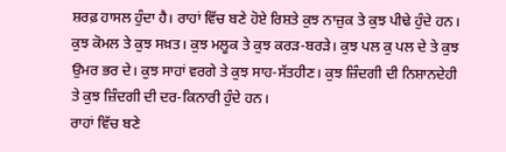ਸ਼ਰਫ਼ ਹਾਸਲ ਹੁੰਦਾ ਹੈ। ਰਾਹਾਂ ਵਿੱਚ ਬਣੇ ਹੋਏ ਰਿਸ਼ਤੇ ਕੁਝ ਨਾਜ਼ੁਕ ਤੇ ਕੁਝ ਪੀਢੇ ਹੁੰਦੇ ਹਨ। ਕੁਝ ਕੋਮਲ ਤੇ ਕੁਝ ਸਖ਼ਤ। ਕੁਝ ਮਲੂਕ ਤੇ ਕੁਝ ਕਰੜ-ਬਰੜੇ। ਕੁਝ ਪਲ ਕੁ ਪਲ ਦੇ ਤੇ ਕੁਝ ਉਮਰ ਭਰ ਦੇ। ਕੁਝ ਸਾਹਾਂ ਵਰਗੇ ਤੇ ਕੁਝ ਸਾਹ-ਸੱਤਹੀਣ। ਕੁਝ ਜ਼ਿੰਦਗੀ ਦੀ ਨਿਸ਼ਾਨਦੇਹੀ ਤੇ ਕੁਝ ਜ਼ਿੰਦਗੀ ਦੀ ਦਰ-ਕਿਨਾਰੀ ਹੁੰਦੇ ਹਨ।
ਰਾਹਾਂ ਵਿੱਚ ਬਣੇ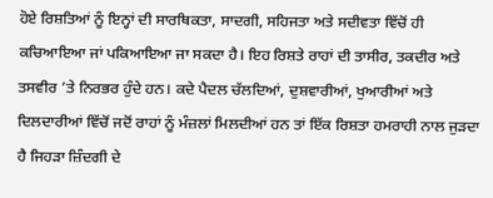ਹੋਏ ਰਿਸ਼ਤਿਆਂ ਨੂੰ ਇਨ੍ਹਾਂ ਦੀ ਸਾਰਥਿਕਤਾ, ਸਾਦਗੀ, ਸਹਿਜਤਾ ਅਤੇ ਸਦੀਵਤਾ ਵਿੱਚੋਂ ਹੀ ਕਚਿਆਇਆ ਜਾਂ ਪਕਿਆਇਆ ਜਾ ਸਕਦਾ ਹੈ। ਇਹ ਰਿਸ਼ਤੇ ਰਾਹਾਂ ਦੀ ਤਾਸੀਰ, ਤਕਦੀਰ ਅਤੇ ਤਸਵੀਰ ’ਤੇ ਨਿਰਭਰ ਹੁੰਦੇ ਹਨ। ਕਦੇ ਪੈਦਲ ਚੱਲਦਿਆਂ, ਦੁਸ਼ਵਾਰੀਆਂ, ਖੁਆਰੀਆਂ ਅਤੇ ਦਿਲਦਾਰੀਆਂ ਵਿੱਚੋਂ ਜਦੋਂ ਰਾਹਾਂ ਨੂੰ ਮੰਜ਼ਲਾਂ ਮਿਲਦੀਆਂ ਹਨ ਤਾਂ ਇੱਕ ਰਿਸ਼ਤਾ ਹਮਰਾਹੀ ਨਾਲ ਜੁੜਦਾ ਹੈ ਜਿਹੜਾ ਜ਼ਿੰਦਗੀ ਦੇ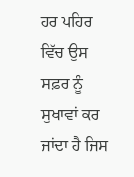ਹਰ ਪਹਿਰ ਵਿੱਚ ਉਸ ਸਫ਼ਰ ਨੂੰ ਸੁਖਾਵਾਂ ਕਰ ਜਾਂਦਾ ਹੈ ਜਿਸ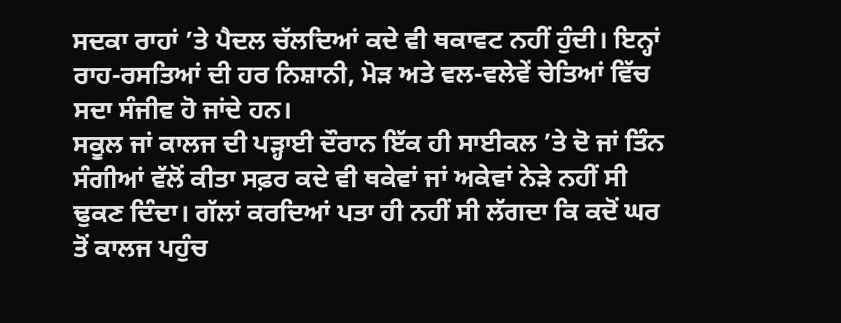ਸਦਕਾ ਰਾਹਾਂ ’ਤੇ ਪੈਦਲ ਚੱਲਦਿਆਂ ਕਦੇ ਵੀ ਥਕਾਵਟ ਨਹੀਂ ਹੁੰਦੀ। ਇਨ੍ਹਾਂ ਰਾਹ-ਰਸਤਿਆਂ ਦੀ ਹਰ ਨਿਸ਼ਾਨੀ, ਮੋੜ ਅਤੇ ਵਲ-ਵਲੇਵੇਂ ਚੇਤਿਆਂ ਵਿੱਚ ਸਦਾ ਸੰਜੀਵ ਹੋ ਜਾਂਦੇ ਹਨ।
ਸਕੂਲ ਜਾਂ ਕਾਲਜ ਦੀ ਪੜ੍ਹਾਈ ਦੌਰਾਨ ਇੱਕ ਹੀ ਸਾਈਕਲ ’ਤੇ ਦੋ ਜਾਂ ਤਿੰਨ ਸੰਗੀਆਂ ਵੱਲੋਂ ਕੀਤਾ ਸਫ਼ਰ ਕਦੇ ਵੀ ਥਕੇਵਾਂ ਜਾਂ ਅਕੇਵਾਂ ਨੇੜੇ ਨਹੀਂ ਸੀ ਢੁਕਣ ਦਿੰਦਾ। ਗੱਲਾਂ ਕਰਦਿਆਂ ਪਤਾ ਹੀ ਨਹੀਂ ਸੀ ਲੱਗਦਾ ਕਿ ਕਦੋਂ ਘਰ ਤੋਂ ਕਾਲਜ ਪਹੁੰਚ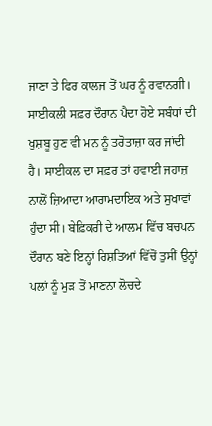ਜਾਣਾ ਤੇ ਫਿਰ ਕਾਲਜ ਤੋਂ ਘਰ ਨੂੰ ਰਵਾਨਗੀ। ਸਾਈਕਲੀ ਸਫ਼ਰ ਦੌਰਾਨ ਪੈਦਾ ਹੋਏ ਸਬੰਧਾਂ ਦੀ ਖੁਸ਼ਬੂ ਹੁਣ ਵੀ ਮਨ ਨੂੰ ਤਰੋਤਾਜ਼ਾ ਕਰ ਜਾਂਦੀ ਹੈ। ਸਾਈਕਲ ਦਾ ਸਫ਼ਰ ਤਾਂ ਹਵਾਈ ਜਹਾਜ਼ ਨਾਲੋਂ ਜ਼ਿਆਦਾ ਆਰਾਮਦਾਇਕ ਅਤੇ ਸੁਖਾਵਾਂ ਹੁੰਦਾ ਸੀ। ਬੇਫ਼ਿਕਰੀ ਦੇ ਆਲਮ ਵਿੱਚ ਬਚਪਨ ਦੌਰਾਨ ਬਣੇ ਇਨ੍ਹਾਂ ਰਿਸ਼ਤਿਆਂ ਵਿੱਚੋਂ ਤੁਸੀਂ ਉਨ੍ਹਾਂ ਪਲਾਂ ਨੂੰ ਮੁੜ ਤੋਂ ਮਾਣਨਾ ਲੋਚਦੇ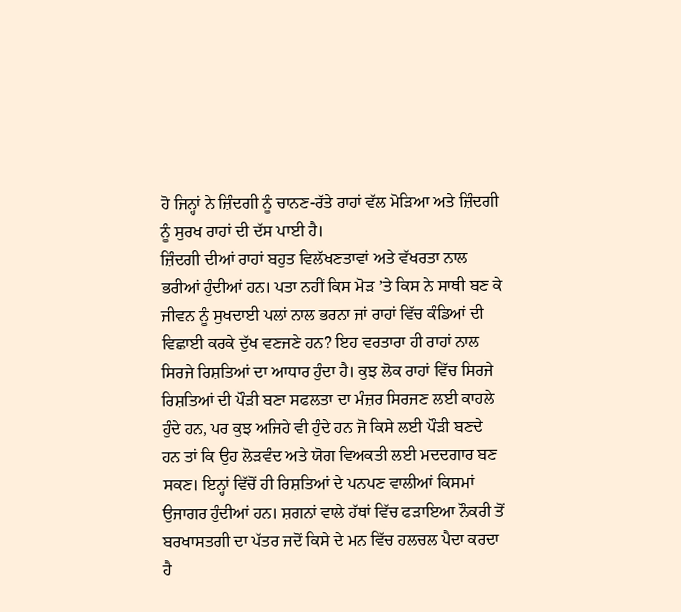ਹੋ ਜਿਨ੍ਹਾਂ ਨੇ ਜ਼ਿੰਦਗੀ ਨੂੰ ਚਾਨਣ-ਰੱਤੇ ਰਾਹਾਂ ਵੱਲ ਮੋੜਿਆ ਅਤੇ ਜ਼ਿੰਦਗੀ ਨੂੰ ਸੁਰਖ ਰਾਹਾਂ ਦੀ ਦੱਸ ਪਾਈ ਹੈ।
ਜ਼ਿੰਦਗੀ ਦੀਆਂ ਰਾਹਾਂ ਬਹੁਤ ਵਿਲੱਖਣਤਾਵਾਂ ਅਤੇ ਵੱਖਰਤਾ ਨਾਲ ਭਰੀਆਂ ਹੁੰਦੀਆਂ ਹਨ। ਪਤਾ ਨਹੀਂ ਕਿਸ ਮੋੜ ’ਤੇ ਕਿਸ ਨੇ ਸਾਥੀ ਬਣ ਕੇ ਜੀਵਨ ਨੂੰ ਸੁਖਦਾਈ ਪਲਾਂ ਨਾਲ ਭਰਨਾ ਜਾਂ ਰਾਹਾਂ ਵਿੱਚ ਕੰਡਿਆਂ ਦੀ ਵਿਛਾਈ ਕਰਕੇ ਦੁੱਖ ਵਣਜਣੇ ਹਨ? ਇਹ ਵਰਤਾਰਾ ਹੀ ਰਾਹਾਂ ਨਾਲ ਸਿਰਜੇ ਰਿਸ਼ਤਿਆਂ ਦਾ ਆਧਾਰ ਹੁੰਦਾ ਹੈ। ਕੁਝ ਲੋਕ ਰਾਹਾਂ ਵਿੱਚ ਸਿਰਜੇ ਰਿਸ਼ਤਿਆਂ ਦੀ ਪੌੜੀ ਬਣਾ ਸਫਲਤਾ ਦਾ ਮੰਜ਼ਰ ਸਿਰਜਣ ਲਈ ਕਾਹਲੇ ਹੁੰਦੇ ਹਨ, ਪਰ ਕੁਝ ਅਜਿਹੇ ਵੀ ਹੁੰਦੇ ਹਨ ਜੋ ਕਿਸੇ ਲਈ ਪੌੜੀ ਬਣਦੇ ਹਨ ਤਾਂ ਕਿ ਉਹ ਲੋੜਵੰਦ ਅਤੇ ਯੋਗ ਵਿਅਕਤੀ ਲਈ ਮਦਦਗਾਰ ਬਣ ਸਕਣ। ਇਨ੍ਹਾਂ ਵਿੱਚੋਂ ਹੀ ਰਿਸ਼ਤਿਆਂ ਦੇ ਪਨਪਣ ਵਾਲੀਆਂ ਕਿਸਮਾਂ ਉਜਾਗਰ ਹੁੰਦੀਆਂ ਹਨ। ਸ਼ਗਨਾਂ ਵਾਲੇ ਹੱਥਾਂ ਵਿੱਚ ਫੜਾਇਆ ਨੌਕਰੀ ਤੋਂ ਬਰਖਾਸਤਗੀ ਦਾ ਪੱਤਰ ਜਦੋਂ ਕਿਸੇ ਦੇ ਮਨ ਵਿੱਚ ਹਲਚਲ ਪੈਦਾ ਕਰਦਾ ਹੈ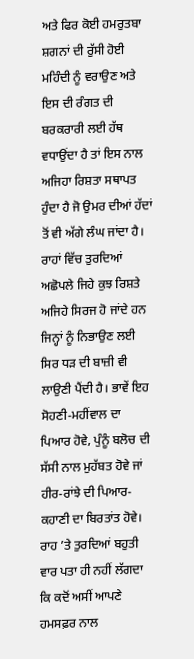ਅਤੇ ਫਿਰ ਕੋਈ ਹਮਰੁਤਬਾ ਸ਼ਗਨਾਂ ਦੀ ਰੁੱਸੀ ਹੋਈ ਮਹਿੰਦੀ ਨੂੰ ਵਰਾਉਣ ਅਤੇ ਇਸ ਦੀ ਰੰਗਤ ਦੀ ਬਰਕਰਾਰੀ ਲਈ ਹੱਥ ਵਧਾਉਂਦਾ ਹੈ ਤਾਂ ਇਸ ਨਾਲ ਅਜਿਹਾ ਰਿਸ਼ਤਾ ਸਥਾਪਤ ਹੁੰਦਾ ਹੈ ਜੋ ਉਮਰ ਦੀਆਂ ਹੱਦਾਂ ਤੋਂ ਵੀ ਅੱਗੇ ਲੰਘ ਜਾਂਦਾ ਹੈ।
ਰਾਹਾਂ ਵਿੱਚ ਤੁਰਦਿਆਂ ਅਛੋਪਲੇ ਜਿਹੇ ਕੁਝ ਰਿਸ਼ਤੇ ਅਜਿਹੇ ਸਿਰਜ ਹੋ ਜਾਂਦੇ ਹਨ ਜਿਨ੍ਹਾਂ ਨੂੰ ਨਿਭਾਉਣ ਲਈ ਸਿਰ ਧੜ ਦੀ ਬਾਜ਼ੀ ਵੀ ਲਾਉਣੀ ਪੈਂਦੀ ਹੈ। ਭਾਵੇਂ ਇਹ ਸੋਹਣੀ-ਮਹੀਂਵਾਲ ਦਾ ਪਿਆਰ ਹੋਵੇ, ਪੁੰਨੂੰ ਬਲੋਚ ਦੀ ਸੱਸੀ ਨਾਲ ਮੁਹੱਬਤ ਹੋਵੇ ਜਾਂ ਹੀਰ-ਰਾਂਝੇ ਦੀ ਪਿਆਰ-ਕਹਾਣੀ ਦਾ ਬਿਰਤਾਂਤ ਹੋਵੇ। ਰਾਹ ’ਤੇ ਤੁਰਦਿਆਂ ਬਹੁਤੀ ਵਾਰ ਪਤਾ ਹੀ ਨਹੀਂ ਲੱਗਦਾ ਕਿ ਕਦੋਂ ਅਸੀਂ ਆਪਣੇ ਹਮਸਫ਼ਰ ਨਾਲ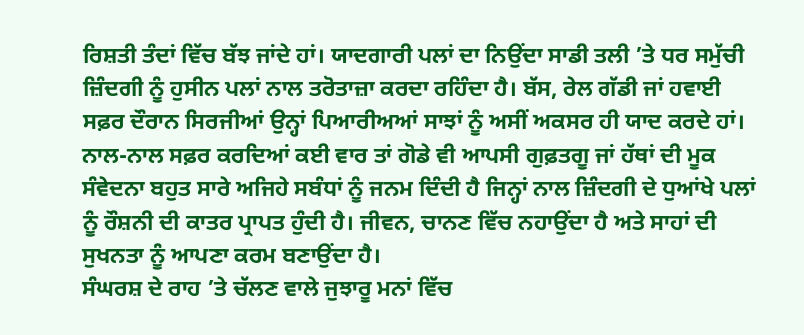ਰਿਸ਼ਤੀ ਤੰਦਾਂ ਵਿੱਚ ਬੱਝ ਜਾਂਦੇ ਹਾਂ। ਯਾਦਗਾਰੀ ਪਲਾਂ ਦਾ ਨਿਉਂਦਾ ਸਾਡੀ ਤਲੀ ’ਤੇ ਧਰ ਸਮੁੱਚੀ ਜ਼ਿੰਦਗੀ ਨੂੰ ਹੁਸੀਨ ਪਲਾਂ ਨਾਲ ਤਰੋਤਾਜ਼ਾ ਕਰਦਾ ਰਹਿੰਦਾ ਹੈ। ਬੱਸ, ਰੇਲ ਗੱਡੀ ਜਾਂ ਹਵਾਈ ਸਫ਼ਰ ਦੌਰਾਨ ਸਿਰਜੀਆਂ ਉਨ੍ਹਾਂ ਪਿਆਰੀਅਆਂ ਸਾਝਾਂ ਨੂੰ ਅਸੀਂ ਅਕਸਰ ਹੀ ਯਾਦ ਕਰਦੇ ਹਾਂ। ਨਾਲ-ਨਾਲ ਸਫ਼ਰ ਕਰਦਿਆਂ ਕਈ ਵਾਰ ਤਾਂ ਗੋਡੇ ਵੀ ਆਪਸੀ ਗੁਫ਼ਤਗੂ ਜਾਂ ਹੱਥਾਂ ਦੀ ਮੂਕ ਸੰਵੇਦਨਾ ਬਹੁਤ ਸਾਰੇ ਅਜਿਹੇ ਸਬੰਧਾਂ ਨੂੰ ਜਨਮ ਦਿੰਦੀ ਹੈ ਜਿਨ੍ਹਾਂ ਨਾਲ ਜ਼ਿੰਦਗੀ ਦੇ ਧੁਆਂਖੇ ਪਲਾਂ ਨੂੰ ਰੌਸ਼ਨੀ ਦੀ ਕਾਤਰ ਪ੍ਰਾਪਤ ਹੁੰਦੀ ਹੈ। ਜੀਵਨ, ਚਾਨਣ ਵਿੱਚ ਨਹਾਉਂਦਾ ਹੈ ਅਤੇ ਸਾਹਾਂ ਦੀ ਸੁਖਨਤਾ ਨੂੰ ਆਪਣਾ ਕਰਮ ਬਣਾਉਂਦਾ ਹੈ।
ਸੰਘਰਸ਼ ਦੇ ਰਾਹ ’ਤੇ ਚੱਲਣ ਵਾਲੇ ਜੁਝਾਰੂ ਮਨਾਂ ਵਿੱਚ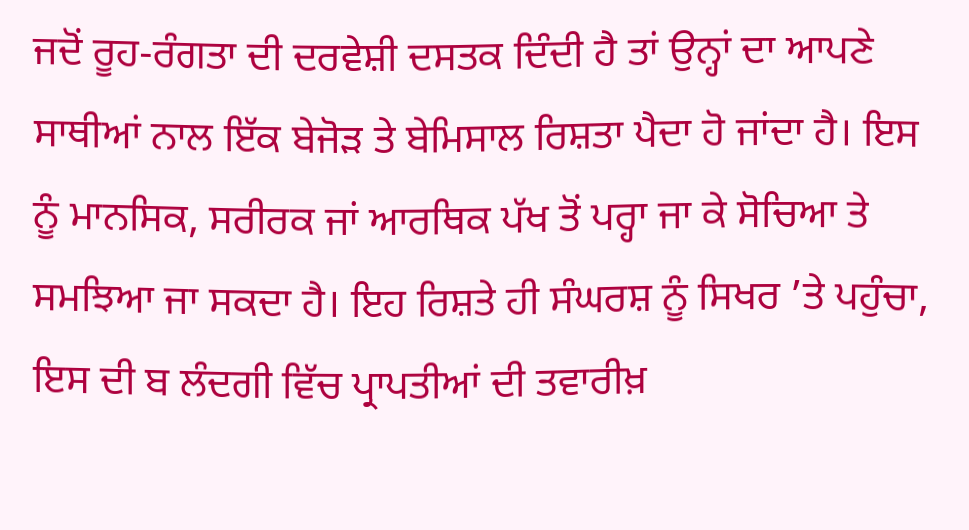ਜਦੋਂ ਰੂਹ-ਰੰਗਤਾ ਦੀ ਦਰਵੇਸ਼ੀ ਦਸਤਕ ਦਿੰਦੀ ਹੈ ਤਾਂ ਉਨ੍ਹਾਂ ਦਾ ਆਪਣੇ ਸਾਥੀਆਂ ਨਾਲ ਇੱਕ ਬੇਜੋੜ ਤੇ ਬੇਮਿਸਾਲ ਰਿਸ਼ਤਾ ਪੈਦਾ ਹੋ ਜਾਂਦਾ ਹੈ। ਇਸ ਨੂੰ ਮਾਨਸਿਕ, ਸਰੀਰਕ ਜਾਂ ਆਰਥਿਕ ਪੱਖ ਤੋਂ ਪਰ੍ਹਾ ਜਾ ਕੇ ਸੋਚਿਆ ਤੇ ਸਮਝਿਆ ਜਾ ਸਕਦਾ ਹੈ। ਇਹ ਰਿਸ਼ਤੇ ਹੀ ਸੰਘਰਸ਼ ਨੂੰ ਸਿਖਰ ’ਤੇ ਪਹੁੰਚਾ, ਇਸ ਦੀ ਬ ਲੰਦਗੀ ਵਿੱਚ ਪ੍ਰਾਪਤੀਆਂ ਦੀ ਤਵਾਰੀਖ਼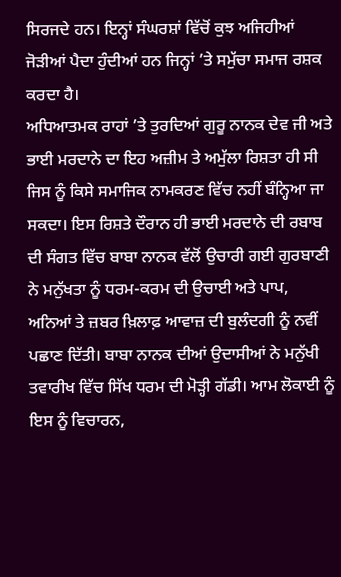ਸਿਰਜਦੇ ਹਨ। ਇਨ੍ਹਾਂ ਸੰਘਰਸ਼ਾਂ ਵਿੱਚੋਂ ਕੁਝ ਅਜਿਹੀਆਂ ਜੋੜੀਆਂ ਪੈਦਾ ਹੁੰਦੀਆਂ ਹਨ ਜਿਨ੍ਹਾਂ ’ਤੇ ਸਮੁੱਚਾ ਸਮਾਜ ਰਸ਼ਕ ਕਰਦਾ ਹੈ।
ਅਧਿਆਤਮਕ ਰਾਹਾਂ ’ਤੇ ਤੁਰਦਿਆਂ ਗੁਰੂ ਨਾਨਕ ਦੇਵ ਜੀ ਅਤੇ ਭਾਈ ਮਰਦਾਨੇ ਦਾ ਇਹ ਅਜ਼ੀਮ ਤੇ ਅਮੁੱਲਾ ਰਿਸ਼ਤਾ ਹੀ ਸੀ ਜਿਸ ਨੂੰ ਕਿਸੇ ਸਮਾਜਿਕ ਨਾਮਕਰਣ ਵਿੱਚ ਨਹੀਂ ਬੰਨ੍ਹਿਆ ਜਾ ਸਕਦਾ। ਇਸ ਰਿਸ਼ਤੇ ਦੌਰਾਨ ਹੀ ਭਾਈ ਮਰਦਾਨੇ ਦੀ ਰਬਾਬ ਦੀ ਸੰਗਤ ਵਿੱਚ ਬਾਬਾ ਨਾਨਕ ਵੱਲੋਂ ਉਚਾਰੀ ਗਈ ਗੁਰਬਾਣੀ ਨੇ ਮਨੁੱਖਤਾ ਨੂੰ ਧਰਮ-ਕਰਮ ਦੀ ਉਚਾਈ ਅਤੇ ਪਾਪ, ਅਨਿਆਂ ਤੇ ਜ਼ਬਰ ਖ਼ਿਲਾਫ਼ ਆਵਾਜ਼ ਦੀ ਬੁਲੰਦਗੀ ਨੂੰ ਨਵੀਂ ਪਛਾਣ ਦਿੱਤੀ। ਬਾਬਾ ਨਾਨਕ ਦੀਆਂ ਉਦਾਸੀਆਂ ਨੇ ਮਨੁੱਖੀ ਤਵਾਰੀਖ ਵਿੱਚ ਸਿੱਖ ਧਰਮ ਦੀ ਮੋੜ੍ਹੀ ਗੱਡੀ। ਆਮ ਲੋਕਾਈ ਨੂੰ ਇਸ ਨੂੰ ਵਿਚਾਰਨ,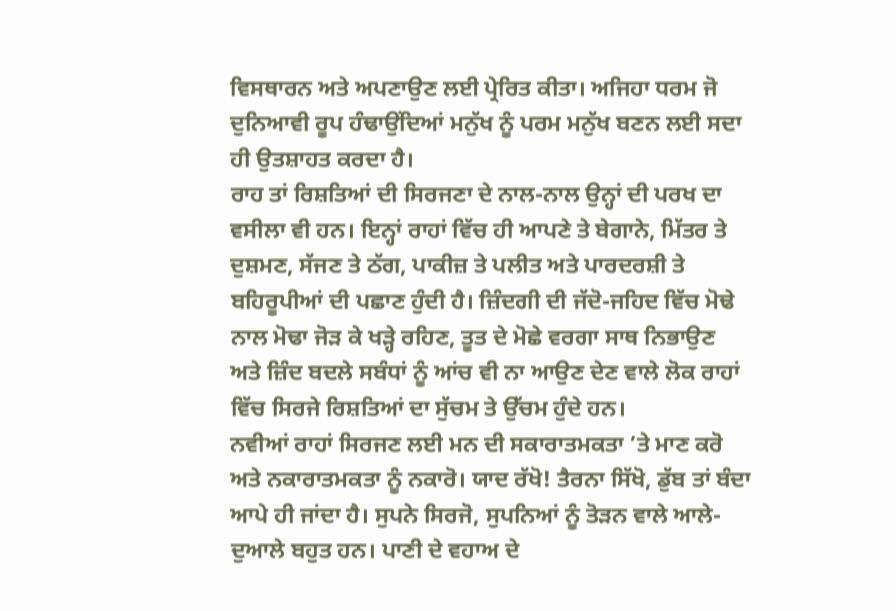ਵਿਸਥਾਰਨ ਅਤੇ ਅਪਣਾਉਣ ਲਈ ਪ੍ਰੇਰਿਤ ਕੀਤਾ। ਅਜਿਹਾ ਧਰਮ ਜੋ ਦੁਨਿਆਵੀ ਰੂਪ ਹੰਢਾਉਂਦਿਆਂ ਮਨੁੱਖ ਨੂੰ ਪਰਮ ਮਨੁੱਖ ਬਣਨ ਲਈ ਸਦਾ ਹੀ ਉਤਸ਼ਾਹਤ ਕਰਦਾ ਹੈ।
ਰਾਹ ਤਾਂ ਰਿਸ਼ਤਿਆਂ ਦੀ ਸਿਰਜਣਾ ਦੇ ਨਾਲ-ਨਾਲ ਉਨ੍ਹਾਂ ਦੀ ਪਰਖ ਦਾ ਵਸੀਲਾ ਵੀ ਹਨ। ਇਨ੍ਹਾਂ ਰਾਹਾਂ ਵਿੱਚ ਹੀ ਆਪਣੇ ਤੇ ਬੇਗਾਨੇ, ਮਿੱਤਰ ਤੇ ਦੁਸ਼ਮਣ, ਸੱਜਣ ਤੇ ਠੱਗ, ਪਾਕੀਜ਼ ਤੇ ਪਲੀਤ ਅਤੇ ਪਾਰਦਰਸ਼ੀ ਤੇ ਬਹਿਰੂਪੀਆਂ ਦੀ ਪਛਾਣ ਹੁੰਦੀ ਹੈ। ਜ਼ਿੰਦਗੀ ਦੀ ਜੱਦੋ-ਜਹਿਦ ਵਿੱਚ ਮੋਢੇ ਨਾਲ ਮੋਢਾ ਜੋੜ ਕੇ ਖੜ੍ਹੇ ਰਹਿਣ, ਤੂਤ ਦੇ ਮੋਛੇ ਵਰਗਾ ਸਾਥ ਨਿਭਾਉਣ ਅਤੇ ਜ਼ਿੰਦ ਬਦਲੇ ਸਬੰਧਾਂ ਨੂੰ ਆਂਚ ਵੀ ਨਾ ਆਉਣ ਦੇਣ ਵਾਲੇ ਲੋਕ ਰਾਹਾਂ ਵਿੱਚ ਸਿਰਜੇ ਰਿਸ਼ਤਿਆਂ ਦਾ ਸੁੱਚਮ ਤੇ ਉੱਚਮ ਹੁੰਦੇ ਹਨ।
ਨਵੀਆਂ ਰਾਹਾਂ ਸਿਰਜਣ ਲਈ ਮਨ ਦੀ ਸਕਾਰਾਤਮਕਤਾ ’ਤੇ ਮਾਣ ਕਰੋ ਅਤੇ ਨਕਾਰਾਤਮਕਤਾ ਨੂੰ ਨਕਾਰੋ। ਯਾਦ ਰੱਖੋ! ਤੈਰਨਾ ਸਿੱਖੋ, ਡੁੱਬ ਤਾਂ ਬੰਦਾ ਆਪੇ ਹੀ ਜਾਂਦਾ ਹੈ। ਸੁਪਨੇ ਸਿਰਜੋ, ਸੁਪਨਿਆਂ ਨੂੰ ਤੋੜਨ ਵਾਲੇ ਆਲੇ-ਦੁਆਲੇ ਬਹੁਤ ਹਨ। ਪਾਣੀ ਦੇ ਵਹਾਅ ਦੇ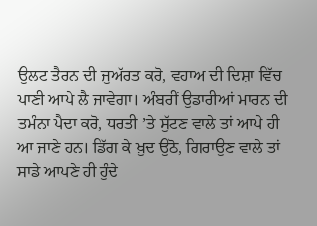ਉਲਟ ਤੈਰਨ ਦੀ ਜੁਅੱਰਤ ਕਰੋ, ਵਹਾਅ ਦੀ ਦਿਸ਼ਾ ਵਿੱਚ ਪਾਣੀ ਆਪੇ ਲੈ ਜਾਵੇਗਾ। ਅੰਬਰੀਂ ਉਡਾਰੀਆਂ ਮਾਰਨ ਦੀ ਤਮੰਨਾ ਪੈਦਾ ਕਰੋ, ਧਰਤੀ ’ਤੇ ਸੁੱਟਣ ਵਾਲੇ ਤਾਂ ਆਪੇ ਹੀ ਆ ਜਾਣੇ ਹਨ। ਡਿੱਗ ਕੇ ਖ਼ੁਦ ਉਠੋ, ਗਿਰਾਉਣ ਵਾਲੇ ਤਾਂ ਸਾਡੇ ਆਪਣੇ ਹੀ ਹੁੰਦੇ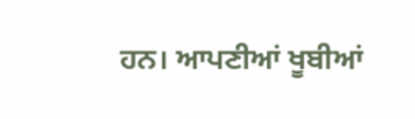ਹਨ। ਆਪਣੀਆਂ ਖੂਬੀਆਂ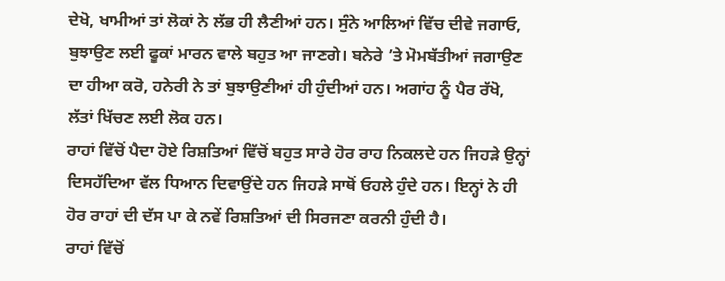ਦੇਖੋ, ਖਾਮੀਆਂ ਤਾਂ ਲੋਕਾਂ ਨੇ ਲੱਭ ਹੀ ਲੈਣੀਆਂ ਹਨ। ਸੁੰਨੇ ਆਲਿਆਂ ਵਿੱਚ ਦੀਵੇ ਜਗਾਓ, ਬੁਝਾਉਣ ਲਈ ਫੂਕਾਂ ਮਾਰਨ ਵਾਲੇ ਬਹੁਤ ਆ ਜਾਣਗੇ। ਬਨੇਰੇ ’ਤੇ ਮੋਮਬੱਤੀਆਂ ਜਗਾਉਣ ਦਾ ਹੀਆ ਕਰੋ, ਹਨੇਰੀ ਨੇ ਤਾਂ ਬੁਝਾਉਣੀਆਂ ਹੀ ਹੁੰਦੀਆਂ ਹਨ। ਅਗਾਂਹ ਨੂੰ ਪੈਰ ਰੱਖੋ, ਲੱਤਾਂ ਖਿੱਚਣ ਲਈ ਲੋਕ ਹਨ।
ਰਾਹਾਂ ਵਿੱਚੋਂ ਪੈਦਾ ਹੋਏ ਰਿਸ਼ਤਿਆਂ ਵਿੱਚੋਂ ਬਹੁਤ ਸਾਰੇ ਹੋਰ ਰਾਹ ਨਿਕਲਦੇ ਹਨ ਜਿਹੜੇ ਉਨ੍ਹਾਂ ਦਿਸਹੱਦਿਆ ਵੱਲ ਧਿਆਨ ਦਿਵਾਉਂਦੇ ਹਨ ਜਿਹੜੇ ਸਾਥੋਂ ਓਹਲੇ ਹੁੰਦੇ ਹਨ। ਇਨ੍ਹਾਂ ਨੇ ਹੀ ਹੋਰ ਰਾਹਾਂ ਦੀ ਦੱਸ ਪਾ ਕੇ ਨਵੇਂ ਰਿਸ਼ਤਿਆਂ ਦੀ ਸਿਰਜਣਾ ਕਰਨੀ ਹੁੰਦੀ ਹੈ।
ਰਾਹਾਂ ਵਿੱਚੋਂ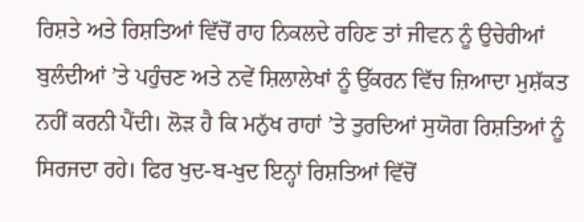ਰਿਸ਼ਤੇ ਅਤੇ ਰਿਸ਼ਤਿਆਂ ਵਿੱਚੋਂ ਰਾਹ ਨਿਕਲਦੇ ਰਹਿਣ ਤਾਂ ਜੀਵਨ ਨੂੰ ਉਚੇਰੀਆਂ ਬੁਲੰਦੀਆਂ ’ਤੇ ਪਹੁੰਚਣ ਅਤੇ ਨਵੇਂ ਸ਼ਿਲਾਲੇਖਾਂ ਨੂੰ ਉੱਕਰਨ ਵਿੱਚ ਜ਼ਿਆਦਾ ਮੁਸ਼ੱਕਤ ਨਹੀਂ ਕਰਨੀ ਪੈਂਦੀ। ਲੋੜ ਹੈ ਕਿ ਮਨੁੱਖ ਰਾਹਾਂ ’ਤੇ ਤੁਰਦਿਆਂ ਸੁਯੋਗ ਰਿਸ਼ਤਿਆਂ ਨੂੰ ਸਿਰਜਦਾ ਰਹੇ। ਫਿਰ ਖੁਦ-ਬ-ਖੁਦ ਇਨ੍ਹਾਂ ਰਿਸ਼ਤਿਆਂ ਵਿੱਚੋਂ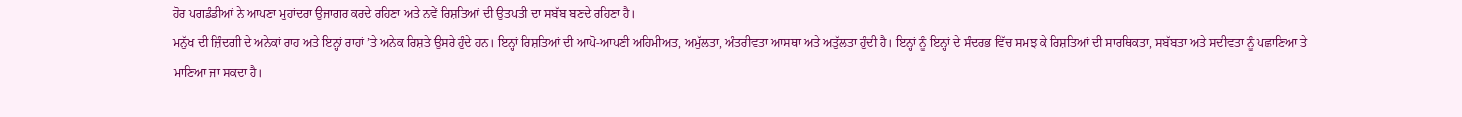ਹੋਰ ਪਗਡੰਡੀਆਂ ਨੇ ਆਪਣਾ ਮੁਹਾਂਦਰਾ ਉਜਾਗਰ ਕਰਦੇ ਰਹਿਣਾ ਅਤੇ ਨਵੇਂ ਰਿਸ਼ਤਿਆਂ ਦੀ ਉਤਪਤੀ ਦਾ ਸਬੱਬ ਬਣਦੇ ਰਹਿਣਾ ਹੈ।
ਮਨੁੱਖ ਦੀ ਜ਼ਿੰਦਗੀ ਦੇ ਅਨੇਕਾਂ ਰਾਹ ਅਤੇ ਇਨ੍ਹਾਂ ਰਾਹਾਂ ’ਤੇ ਅਨੇਕ ਰਿਸ਼ਤੇ ਉਸਰੇ ਹੁੰਦੇ ਹਨ। ਇਨ੍ਹਾਂ ਰਿਸ਼ਤਿਆਂ ਦੀ ਆਪੋ-ਆਪਣੀ ਅਹਿਮੀਅਤ, ਅਮੁੱਲਤਾ, ਅੰਤਰੀਵਤਾ ਆਸਥਾ ਅਤੇ ਅਤੁੱਲਤਾ ਹੁੰਦੀ ਹੈ। ਇਨ੍ਹਾਂ ਨੂੰ ਇਨ੍ਹਾਂ ਦੇ ਸੰਦਰਭ ਵਿੱਚ ਸਮਝ ਕੇ ਰਿਸ਼ਤਿਆਂ ਦੀ ਸਾਰਥਿਕਤਾ, ਸਬੱਬਤਾ ਅਤੇ ਸਦੀਵਤਾ ਨੂੰ ਪਛਾਣਿਆ ਤੇ ਮਾਣਿਆ ਜਾ ਸਕਦਾ ਹੈ।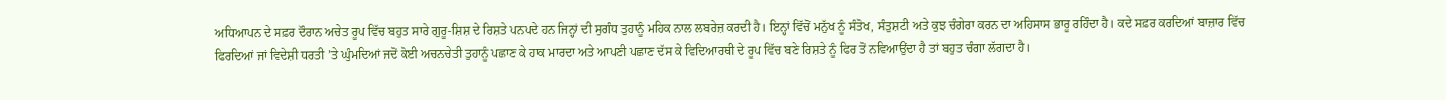ਅਧਿਆਪਨ ਦੇ ਸਫ਼ਰ ਦੌਰਾਨ ਅਚੇਤ ਰੂਪ ਵਿੱਚ ਬਹੁਤ ਸਾਰੇ ਗੁਰੂ-ਸ਼ਿਸ਼ ਦੇ ਰਿਸ਼ਤੇ ਪਨਪਦੇ ਹਨ ਜਿਨ੍ਹਾਂ ਦੀ ਸੁਗੰਧ ਤੁਹਾਨੂੰ ਮਹਿਕ ਨਾਲ ਲਬਰੇਜ਼ ਕਰਦੀ ਹੈ। ਇਨ੍ਹਾਂ ਵਿੱਚੋਂ ਮਨੁੱਖ ਨੂੰ ਸੰਤੋਖ, ਸੰਤੁਸ਼ਟੀ ਅਤੇ ਕੁਝ ਚੰਗੇਰਾ ਕਰਨ ਦਾ ਅਹਿਸਾਸ ਭਾਰੂ ਰਹਿੰਦਾ ਹੈ। ਕਦੇ ਸਫ਼ਰ ਕਰਦਿਆਂ ਬਾਜ਼ਾਰ ਵਿੱਚ ਫਿਰਦਿਆਂ ਜਾਂ ਵਿਦੇਸ਼ੀ ਧਰਤੀ ’ਤੇ ਘੁੰਮਦਿਆਂ ਜਦੋਂ ਕੋਈ ਅਚਨਚੇਤੀ ਤੁਹਾਨੂੰ ਪਛਾਣ ਕੇ ਹਾਕ ਮਾਰਦਾ ਅਤੇ ਆਪਣੀ ਪਛਾਣ ਦੱਸ ਕੇ ਵਿਦਿਆਰਥੀ ਦੇ ਰੂਪ ਵਿੱਚ ਬਣੇ ਰਿਸ਼ਤੇ ਨੂੰ ਫਿਰ ਤੋਂ ਨਵਿਆਉਂਦਾ ਹੈ ਤਾਂ ਬਹੁਤ ਚੰਗਾ ਲੱਗਦਾ ਹੈ।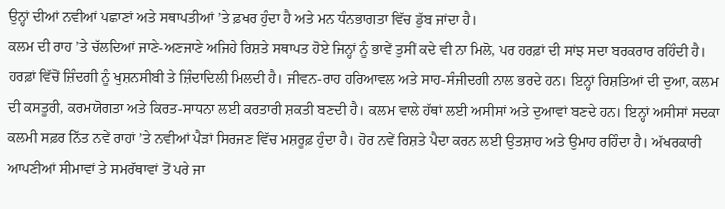ਉਨ੍ਹਾਂ ਦੀਆਂ ਨਵੀਆਂ ਪਛਾਣਾਂ ਅਤੇ ਸਥਾਪਤੀਆਂ ’ਤੇ ਫ਼ਖਰ ਹੁੰਦਾ ਹੈ ਅਤੇ ਮਨ ਧੰਨਭਾਗਤਾ ਵਿੱਚ ਡੁੱਬ ਜਾਂਦਾ ਹੈ।
ਕਲਮ ਦੀ ਰਾਹ ’ਤੇ ਚੱਲਦਿਆਂ ਜਾਣੇ-ਅਣਜਾਣੇ ਅਜਿਹੇ ਰਿਸ਼ਤੇ ਸਥਾਪਤ ਹੋਏ ਜਿਨ੍ਹਾਂ ਨੂੰ ਭਾਵੇਂ ਤੁਸੀਂ ਕਦੇ ਵੀ ਨਾ ਮਿਲੋ, ਪਰ ਹਰਫ਼ਾਂ ਦੀ ਸਾਂਝ ਸਦਾ ਬਰਕਰਾਰ ਰਹਿੰਦੀ ਹੈ। ਹਰਫ਼ਾਂ ਵਿੱਚੋਂ ਜ਼ਿੰਦਗੀ ਨੂੰ ਖੁਸ਼ਨਸੀਬੀ ਤੇ ਜ਼ਿੰਦਾਦਿਲੀ ਮਿਲਦੀ ਹੈ। ਜੀਵਨ-ਰਾਹ ਹਰਿਆਵਲ ਅਤੇ ਸਾਹ-ਸੰਜੀਦਗੀ ਨਾਲ ਭਰਦੇ ਹਨ। ਇਨ੍ਹਾਂ ਰਿਸ਼ਤਿਆਂ ਦੀ ਦੁਆ, ਕਲਮ ਦੀ ਕਸਤੂਰੀ, ਕਰਮਯੋਗਤਾ ਅਤੇ ਕਿਰਤ-ਸਾਧਨਾ ਲਈ ਕਰਤਾਰੀ ਸ਼ਕਤੀ ਬਣਦੀ ਹੈ। ਕਲਮ ਵਾਲੇ ਹੱਥਾਂ ਲਈ ਅਸੀਸਾਂ ਅਤੇ ਦੁਆਵਾਂ ਬਣਦੇ ਹਨ। ਇਨ੍ਹਾਂ ਅਸੀਸਾਂ ਸਦਕਾ ਕਲਮੀ ਸਫ਼ਰ ਨਿੱਤ ਨਵੇਂ ਰਾਹਾਂ ’ਤੇ ਨਵੀਆਂ ਪੈੜਾਂ ਸਿਰਜਣ ਵਿੱਚ ਮਸ਼ਰੂਫ਼ ਹੁੰਦਾ ਹੈ। ਹੋਰ ਨਵੇਂ ਰਿਸ਼ਤੇ ਪੈਦਾ ਕਰਨ ਲਈ ਉਤਸ਼ਾਹ ਅਤੇ ਉਮਾਹ ਰਹਿੰਦਾ ਹੈ। ਅੱਖਰਕਾਰੀ ਆਪਣੀਆਂ ਸੀਮਾਵਾਂ ਤੇ ਸਮਰੱਥਾਵਾਂ ਤੋਂ ਪਰੇ ਜਾ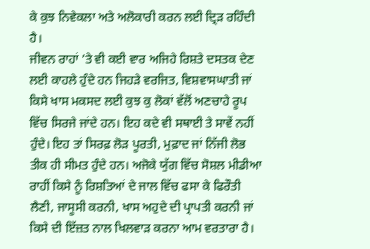ਕੇ ਕੁਝ ਨਿਵੇਕਲਾ ਅਤੇ ਅਲੋਕਾਰੀ ਕਰਨ ਲਈ ਦ੍ਰਿੜ ਰਹਿੰਦੀ ਹੈ।
ਜੀਵਨ ਰਾਹਾਂ ’ਤੇ ਵੀ ਕਈ ਵਾਰ ਅਜਿਹੇ ਰਿਸ਼ਤੇ ਦਸਤਕ ਦੇਣ ਲਈ ਕਾਹਲੇ ਹੁੰਦੇ ਹਨ ਜਿਹੜੇ ਵਰਜਿਤ, ਵਿਸ਼ਵਾਸਘਾਤੀ ਜਾਂ ਕਿਸੇ ਖਾਸ ਮਕਸਦ ਲਈ ਕੁਝ ਕੁ ਲੋਕਾਂ ਵੱਲੋਂ ਅਣਚਾਹੇ ਰੂਪ ਵਿੱਚ ਸਿਰਜੇ ਜਾਂਦੇ ਹਨ। ਇਹ ਕਦੇ ਵੀ ਸਥਾਈ ਤੇ ਸਾਵੇਂ ਨਹੀਂ ਹੁੰਦੇ। ਇਹ ਤਾਂ ਸਿਰਫ਼ ਲੋੜ ਪੂਰਤੀ, ਮੁਫ਼ਾਦ ਜਾਂ ਨਿੱਜੀ ਲੋਭ ਤੀਕ ਹੀ ਸੀਮਤ ਹੁੰਦੇ ਹਨ। ਅਜੋਕੇ ਯੁੱਗ ਵਿੱਚ ਸੋਸ਼ਲ ਮੀਡੀਆ ਰਾਹੀਂ ਕਿਸੇ ਨੂੰ ਰਿਸ਼ਤਿਆਂ ਦੇ ਜਾਲ ਵਿੱਚ ਫਸਾ ਕੇ ਫਿਰੌਤੀ ਲੈਣੀ, ਜਾਸੂਸੀ ਕਰਨੀ, ਖਾਸ ਅਹੁਦੇ ਦੀ ਪ੍ਰਾਪਤੀ ਕਰਨੀ ਜਾਂ ਕਿਸੇ ਦੀ ਇੱਜ਼ਤ ਨਾਲ ਖਿਲਵਾੜ ਕਰਨਾ ਆਮ ਵਰਤਾਰਾ ਹੈ।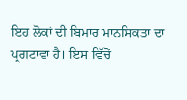ਇਹ ਲੋਕਾਂ ਦੀ ਬਿਮਾਰ ਮਾਨਸਿਕਤਾ ਦਾ ਪ੍ਰਗਟਾਵਾ ਹੈ। ਇਸ ਵਿੱਚੋਂ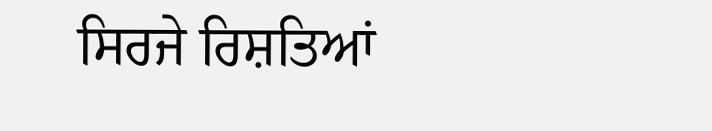ਸਿਰਜੇ ਰਿਸ਼ਤਿਆਂ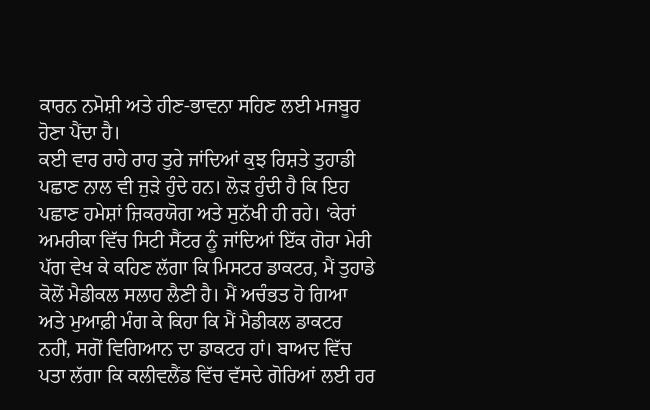ਕਾਰਨ ਨਮੋਸ਼ੀ ਅਤੇ ਹੀਣ-ਭਾਵਨਾ ਸਹਿਣ ਲਈ ਮਜਬੂਰ ਹੋਣਾ ਪੈਂਦਾ ਹੈ।
ਕਈ ਵਾਰ ਰਾਹੇ ਰਾਹ ਤੁਰੇ ਜਾਂਦਿਆਂ ਕੁਝ ਰਿਸ਼ਤੇ ਤੁਹਾਡੀ ਪਛਾਣ ਨਾਲ ਵੀ ਜੁੜੇ ਹੁੰਦੇ ਹਨ। ਲੋੜ ਹੁੰਦੀ ਹੈ ਕਿ ਇਹ ਪਛਾਣ ਹਮੇਸ਼ਾਂ ਜ਼ਿਕਰਯੋਗ ਅਤੇ ਸੁਨੱਖੀ ਹੀ ਰਹੇ। ‘ਕੇਰਾਂ ਅਮਰੀਕਾ ਵਿੱਚ ਸਿਟੀ ਸੈਂਟਰ ਨੂੰ ਜਾਂਦਿਆਂ ਇੱਕ ਗੋਰਾ ਮੇਰੀ ਪੱਗ ਵੇਖ ਕੇ ਕਹਿਣ ਲੱਗਾ ਕਿ ਮਿਸਟਰ ਡਾਕਟਰ, ਮੈਂ ਤੁਹਾਡੇ ਕੋਲੋਂ ਮੈਡੀਕਲ ਸਲਾਹ ਲੈਣੀ ਹੈ। ਮੈਂ ਅਚੰਭਤ ਹੋ ਗਿਆ ਅਤੇ ਮੁਆਫ਼ੀ ਮੰਗ ਕੇ ਕਿਹਾ ਕਿ ਮੈਂ ਮੈਡੀਕਲ ਡਾਕਟਰ ਨਹੀਂ, ਸਗੋਂ ਵਿਗਿਆਨ ਦਾ ਡਾਕਟਰ ਹਾਂ। ਬਾਅਦ ਵਿੱਚ ਪਤਾ ਲੱਗਾ ਕਿ ਕਲੀਵਲੈਂਡ ਵਿੱਚ ਵੱਸਦੇ ਗੋਰਿਆਂ ਲਈ ਹਰ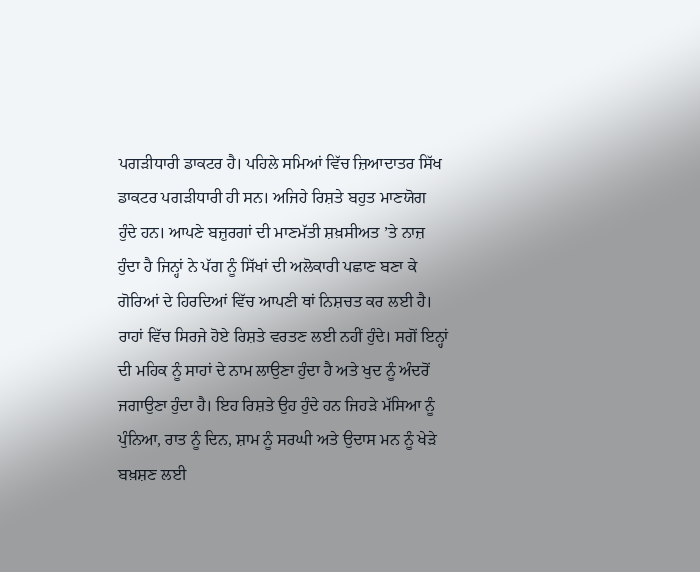ਪਗੜੀਧਾਰੀ ਡਾਕਟਰ ਹੈ। ਪਹਿਲੇ ਸਮਿਆਂ ਵਿੱਚ ਜ਼ਿਆਦਾਤਰ ਸਿੱਖ ਡਾਕਟਰ ਪਗੜੀਧਾਰੀ ਹੀ ਸਨ। ਅਜਿਹੇ ਰਿਸ਼ਤੇ ਬਹੁਤ ਮਾਣਯੋਗ ਹੁੰਦੇ ਹਨ। ਆਪਣੇ ਬਜ਼ੁਰਗਾਂ ਦੀ ਮਾਣਮੱਤੀ ਸ਼ਖ਼ਸੀਅਤ ’ਤੇ ਨਾਜ਼ ਹੁੰਦਾ ਹੈ ਜਿਨ੍ਹਾਂ ਨੇ ਪੱਗ ਨੂੰ ਸਿੱਖਾਂ ਦੀ ਅਲੋਕਾਰੀ ਪਛਾਣ ਬਣਾ ਕੇ ਗੋਰਿਆਂ ਦੇ ਹਿਰਦਿਆਂ ਵਿੱਚ ਆਪਣੀ ਥਾਂ ਨਿਸ਼ਚਤ ਕਰ ਲਈ ਹੈ।
ਰਾਹਾਂ ਵਿੱਚ ਸਿਰਜੇ ਹੋਏ ਰਿਸ਼ਤੇ ਵਰਤਣ ਲਈ ਨਹੀਂ ਹੁੰਦੇ। ਸਗੋਂ ਇਨ੍ਹਾਂ ਦੀ ਮਹਿਕ ਨੂੰ ਸਾਹਾਂ ਦੇ ਨਾਮ ਲਾਉਣਾ ਹੁੰਦਾ ਹੈ ਅਤੇ ਖੁਦ ਨੂੰ ਅੰਦਰੋਂ ਜਗਾਉਣਾ ਹੁੰਦਾ ਹੈ। ਇਹ ਰਿਸ਼ਤੇ ਉਹ ਹੁੰਦੇ ਹਨ ਜਿਹੜੇ ਮੱਸਿਆ ਨੂੰ ਪੁੰਨਿਆ, ਰਾਤ ਨੂੰ ਦਿਨ, ਸ਼ਾਮ ਨੂੰ ਸਰਘੀ ਅਤੇ ਉਦਾਸ ਮਨ ਨੂੰ ਖੇੜੇ ਬਖ਼ਸ਼ਣ ਲਈ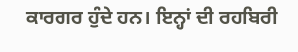ਕਾਰਗਰ ਹੁੰਦੇ ਹਨ। ਇਨ੍ਹਾਂ ਦੀ ਰਹਬਿਰੀ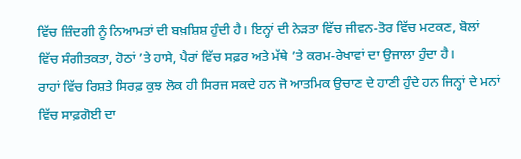ਵਿੱਚ ਜ਼ਿੰਦਗੀ ਨੂੰ ਨਿਆਮਤਾਂ ਦੀ ਬਖ਼ਸ਼ਿਸ਼ ਹੁੰਦੀ ਹੈ। ਇਨ੍ਹਾਂ ਦੀ ਨੇੜਤਾ ਵਿੱਚ ਜੀਵਨ-ਤੋਰ ਵਿੱਚ ਮਟਕਣ, ਬੋਲਾਂ ਵਿੱਚ ਸੰਗੀਤਕਤਾ, ਹੋਠਾਂ ’ਤੇ ਹਾਸੇ, ਪੈਰਾਂ ਵਿੱਚ ਸਫ਼ਰ ਅਤੇ ਮੱਥੇ ’ਤੇ ਕਰਮ-ਰੇਖਾਵਾਂ ਦਾ ਉਜਾਲਾ ਹੁੰਦਾ ਹੈ।
ਰਾਹਾਂ ਵਿੱਚ ਰਿਸ਼ਤੇ ਸਿਰਫ਼ ਕੁਝ ਲੋਕ ਹੀ ਸਿਰਜ ਸਕਦੇ ਹਨ ਜੋ ਆਤਮਿਕ ਉਚਾਣ ਦੇ ਹਾਣੀ ਹੁੰਦੇ ਹਨ ਜਿਨ੍ਹਾਂ ਦੇ ਮਨਾਂ ਵਿੱਚ ਸਾਫ਼ਗੋਈ ਦਾ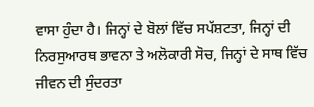ਵਾਸਾ ਹੁੰਦਾ ਹੈ। ਜਿਨ੍ਹਾਂ ਦੇ ਬੋਲਾਂ ਵਿੱਚ ਸਪੱਸ਼ਟਤਾ, ਜਿਨ੍ਹਾਂ ਦੀ ਨਿਰਸੁਆਰਥ ਭਾਵਨਾ ਤੇ ਅਲੋਕਾਰੀ ਸੋਚ, ਜਿਨ੍ਹਾਂ ਦੇ ਸਾਥ ਵਿੱਚ ਜੀਵਨ ਦੀ ਸੁੰਦਰਤਾ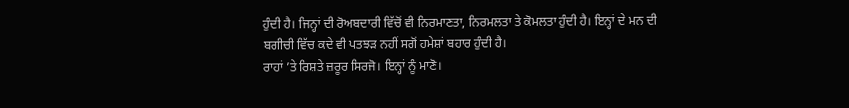ਹੁੰਦੀ ਹੈ। ਜਿਨ੍ਹਾਂ ਦੀ ਰੋਅਬਦਾਰੀ ਵਿੱਚੋਂ ਵੀ ਨਿਰਮਾਣਤਾ, ਨਿਰਮਲਤਾ ਤੇ ਕੋਮਲਤਾ ਹੁੰਦੀ ਹੈ। ਇਨ੍ਹਾਂ ਦੇ ਮਨ ਦੀ ਬਗੀਚੀ ਵਿੱਚ ਕਦੇ ਵੀ ਪਤਝੜ ਨਹੀਂ ਸਗੋਂ ਹਮੇਸ਼ਾਂ ਬਹਾਰ ਹੁੰਦੀ ਹੈ।
ਰਾਹਾਂ ’ਤੇ ਰਿਸ਼ਤੇ ਜ਼ਰੂਰ ਸਿਰਜੋ। ਇਨ੍ਹਾਂ ਨੂੰ ਮਾਣੋ।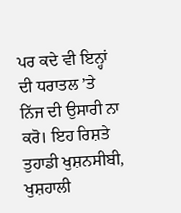ਪਰ ਕਦੇ ਵੀ ਇਨ੍ਹਾਂ ਦੀ ਧਰਾਤਲ ’ਤੇ ਨਿੱਜ ਦੀ ਉਸਾਰੀ ਨਾ ਕਰੋ। ਇਹ ਰਿਸ਼ਤੇ ਤੁਹਾਡੀ ਖੁਸ਼ਨਸੀਬੀ, ਖੁਸ਼ਹਾਲੀ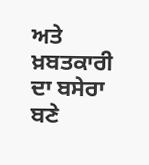ਅਤੇ ਖ਼ਬਤਕਾਰੀ ਦਾ ਬਸੇਰਾ ਬਣੇ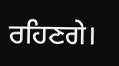ਰਹਿਣਗੇ।